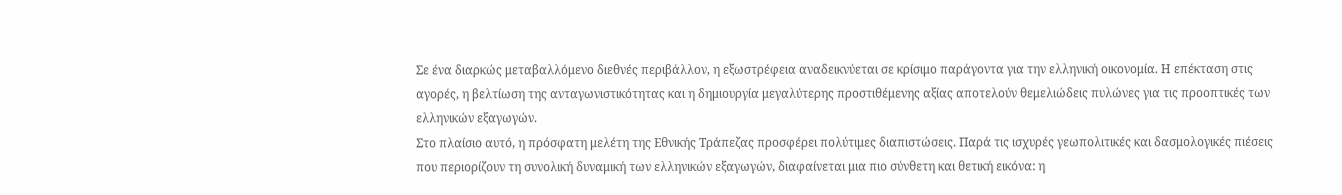Σε ένα διαρκώς μεταβαλλόμενο διεθνές περιβάλλον, η εξωστρέφεια αναδεικνύεται σε κρίσιμο παράγοντα για την ελληνική οικονομία. Η επέκταση στις αγορές, η βελτίωση της ανταγωνιστικότητας και η δημιουργία μεγαλύτερης προστιθέμενης αξίας αποτελούν θεμελιώδεις πυλώνες για τις προοπτικές των ελληνικών εξαγωγών.
Στο πλαίσιο αυτό, η πρόσφατη μελέτη της Εθνικής Τράπεζας προσφέρει πολύτιμες διαπιστώσεις. Παρά τις ισχυρές γεωπολιτικές και δασμολογικές πιέσεις που περιορίζουν τη συνολική δυναμική των ελληνικών εξαγωγών, διαφαίνεται μια πιο σύνθετη και θετική εικόνα: η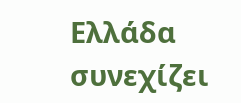Ελλάδα συνεχίζει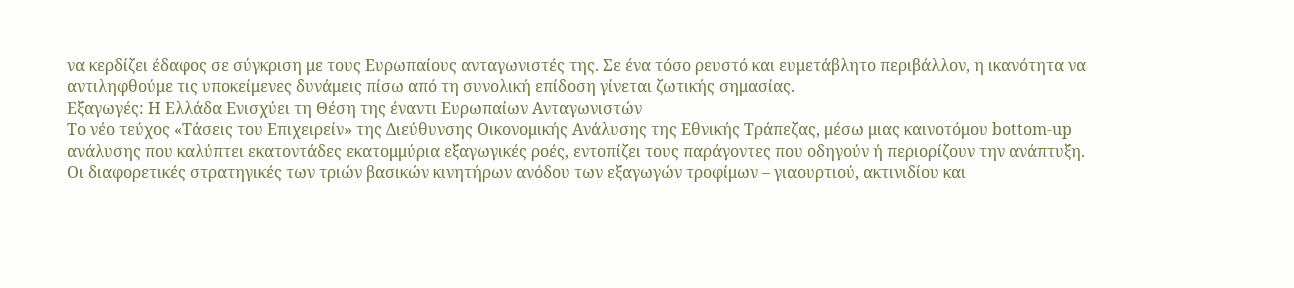να κερδίζει έδαφος σε σύγκριση με τους Ευρωπαίους ανταγωνιστές της. Σε ένα τόσο ρευστό και ευμετάβλητο περιβάλλον, η ικανότητα να αντιληφθούμε τις υποκείμενες δυνάμεις πίσω από τη συνολική επίδοση γίνεται ζωτικής σημασίας.
Εξαγωγές: Η Ελλάδα Ενισχύει τη Θέση της έναντι Ευρωπαίων Ανταγωνιστών
Το νέο τεύχος «Τάσεις του Επιχειρείν» της Διεύθυνσης Οικονομικής Ανάλυσης της Εθνικής Τράπεζας, μέσω μιας καινοτόμου bottom-up ανάλυσης που καλύπτει εκατοντάδες εκατομμύρια εξαγωγικές ροές, εντοπίζει τους παράγοντες που οδηγούν ή περιορίζουν την ανάπτυξη.
Οι διαφορετικές στρατηγικές των τριών βασικών κινητήρων ανόδου των εξαγωγών τροφίμων – γιαουρτιού, ακτινιδίου και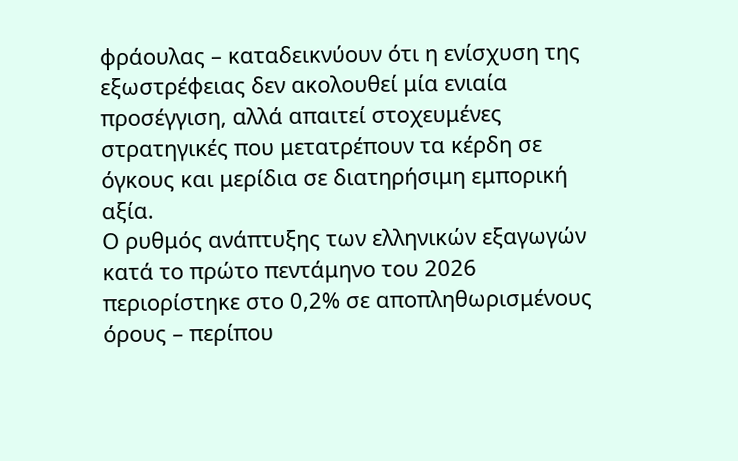φράουλας – καταδεικνύουν ότι η ενίσχυση της εξωστρέφειας δεν ακολουθεί μία ενιαία προσέγγιση, αλλά απαιτεί στοχευμένες στρατηγικές που μετατρέπουν τα κέρδη σε όγκους και μερίδια σε διατηρήσιμη εμπορική αξία.
Ο ρυθμός ανάπτυξης των ελληνικών εξαγωγών κατά το πρώτο πεντάμηνο του 2026 περιορίστηκε στο 0,2% σε αποπληθωρισμένους όρους – περίπου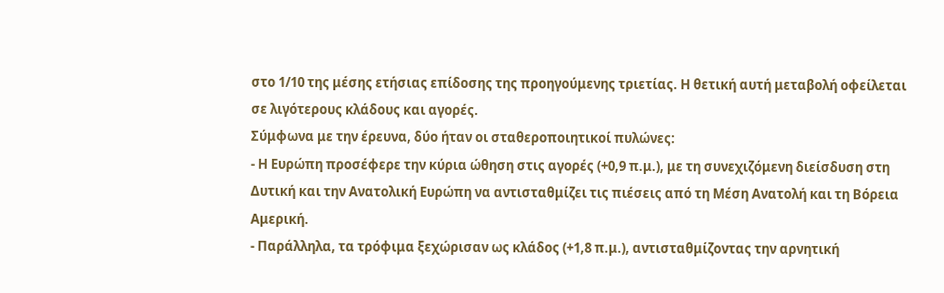στο 1/10 της μέσης ετήσιας επίδοσης της προηγούμενης τριετίας. Η θετική αυτή μεταβολή οφείλεται σε λιγότερους κλάδους και αγορές.
Σύμφωνα με την έρευνα, δύο ήταν οι σταθεροποιητικοί πυλώνες:
- Η Ευρώπη προσέφερε την κύρια ώθηση στις αγορές (+0,9 π.μ.), με τη συνεχιζόμενη διείσδυση στη Δυτική και την Ανατολική Ευρώπη να αντισταθμίζει τις πιέσεις από τη Μέση Ανατολή και τη Βόρεια Αμερική.
- Παράλληλα, τα τρόφιμα ξεχώρισαν ως κλάδος (+1,8 π.μ.), αντισταθμίζοντας την αρνητική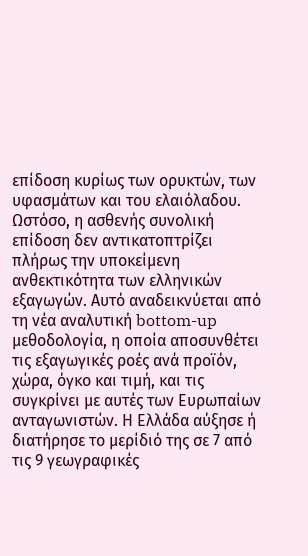επίδοση κυρίως των ορυκτών, των υφασμάτων και του ελαιόλαδου.
Ωστόσο, η ασθενής συνολική επίδοση δεν αντικατοπτρίζει πλήρως την υποκείμενη ανθεκτικότητα των ελληνικών εξαγωγών. Αυτό αναδεικνύεται από τη νέα αναλυτική bottom-up μεθοδολογία, η οποία αποσυνθέτει τις εξαγωγικές ροές ανά προϊόν, χώρα, όγκο και τιμή, και τις συγκρίνει με αυτές των Ευρωπαίων ανταγωνιστών. Η Ελλάδα αύξησε ή διατήρησε το μερίδιό της σε 7 από τις 9 γεωγραφικές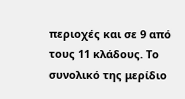περιοχές και σε 9 από τους 11 κλάδους. Το συνολικό της μερίδιο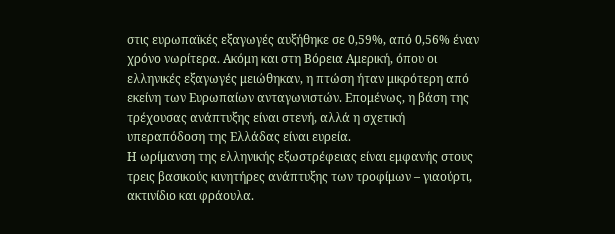στις ευρωπαϊκές εξαγωγές αυξήθηκε σε 0,59%, από 0,56% έναν χρόνο νωρίτερα. Ακόμη και στη Βόρεια Αμερική, όπου οι ελληνικές εξαγωγές μειώθηκαν, η πτώση ήταν μικρότερη από εκείνη των Ευρωπαίων ανταγωνιστών. Επομένως, η βάση της τρέχουσας ανάπτυξης είναι στενή, αλλά η σχετική υπεραπόδοση της Ελλάδας είναι ευρεία.
Η ωρίμανση της ελληνικής εξωστρέφειας είναι εμφανής στους τρεις βασικούς κινητήρες ανάπτυξης των τροφίμων – γιαούρτι, ακτινίδιο και φράουλα.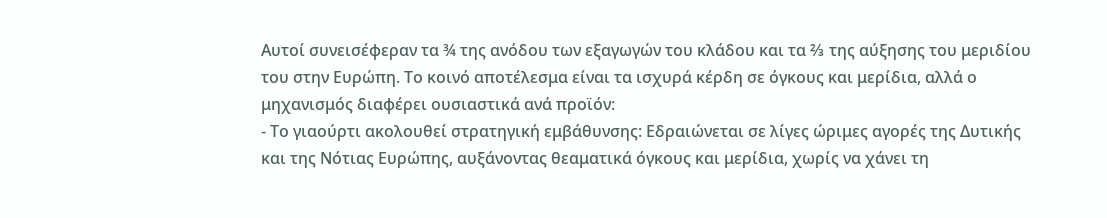Αυτοί συνεισέφεραν τα ¾ της ανόδου των εξαγωγών του κλάδου και τα ⅔ της αύξησης του μεριδίου του στην Ευρώπη. Το κοινό αποτέλεσμα είναι τα ισχυρά κέρδη σε όγκους και μερίδια, αλλά ο μηχανισμός διαφέρει ουσιαστικά ανά προϊόν:
- Το γιαούρτι ακολουθεί στρατηγική εμβάθυνσης: Εδραιώνεται σε λίγες ώριμες αγορές της Δυτικής και της Νότιας Ευρώπης, αυξάνοντας θεαματικά όγκους και μερίδια, χωρίς να χάνει τη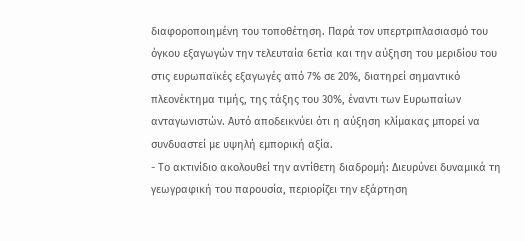διαφοροποιημένη του τοποθέτηση. Παρά τον υπερτριπλασιασμό του όγκου εξαγωγών την τελευταία 6ετία και την αύξηση του μεριδίου του στις ευρωπαϊκές εξαγωγές από 7% σε 20%, διατηρεί σημαντικό πλεονέκτημα τιμής, της τάξης του 30%, έναντι των Ευρωπαίων ανταγωνιστών. Αυτό αποδεικνύει ότι η αύξηση κλίμακας μπορεί να συνδυαστεί με υψηλή εμπορική αξία.
- Το ακτινίδιο ακολουθεί την αντίθετη διαδρομή: Διευρύνει δυναμικά τη γεωγραφική του παρουσία, περιορίζει την εξάρτηση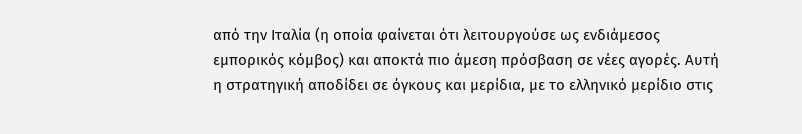από την Ιταλία (η οποία φαίνεται ότι λειτουργούσε ως ενδιάμεσος εμπορικός κόμβος) και αποκτά πιο άμεση πρόσβαση σε νέες αγορές. Αυτή η στρατηγική αποδίδει σε όγκους και μερίδια, με το ελληνικό μερίδιο στις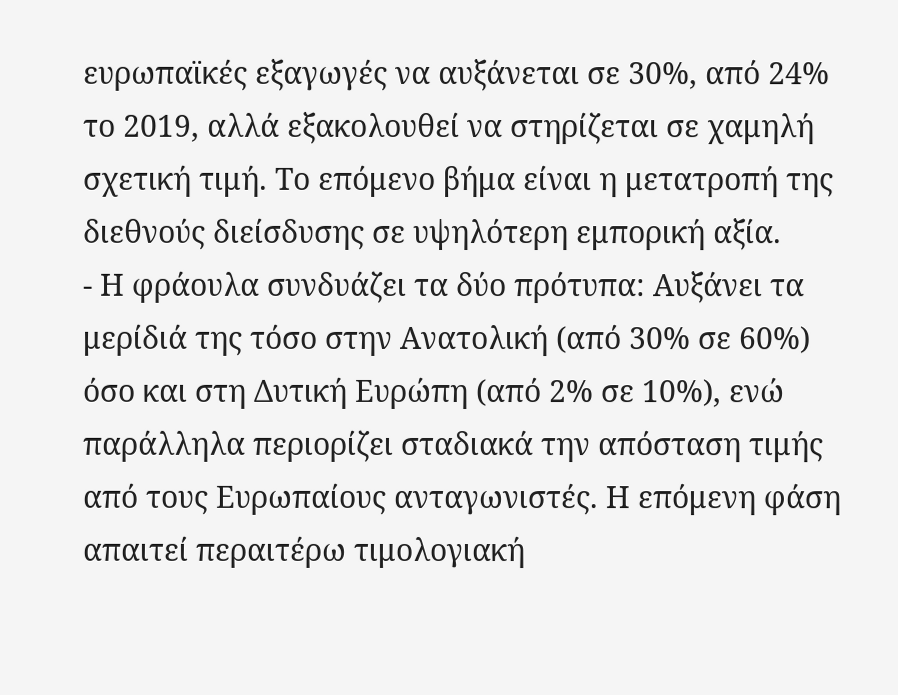ευρωπαϊκές εξαγωγές να αυξάνεται σε 30%, από 24% το 2019, αλλά εξακολουθεί να στηρίζεται σε χαμηλή σχετική τιμή. Το επόμενο βήμα είναι η μετατροπή της διεθνούς διείσδυσης σε υψηλότερη εμπορική αξία.
- Η φράουλα συνδυάζει τα δύο πρότυπα: Αυξάνει τα μερίδιά της τόσο στην Ανατολική (από 30% σε 60%) όσο και στη Δυτική Ευρώπη (από 2% σε 10%), ενώ παράλληλα περιορίζει σταδιακά την απόσταση τιμής από τους Ευρωπαίους ανταγωνιστές. Η επόμενη φάση απαιτεί περαιτέρω τιμολογιακή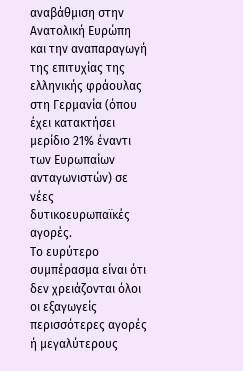αναβάθμιση στην Ανατολική Ευρώπη και την αναπαραγωγή της επιτυχίας της ελληνικής φράουλας στη Γερμανία (όπου έχει κατακτήσει μερίδιο 21% έναντι των Ευρωπαίων ανταγωνιστών) σε νέες δυτικοευρωπαϊκές αγορές.
Το ευρύτερο συμπέρασμα είναι ότι δεν χρειάζονται όλοι οι εξαγωγείς περισσότερες αγορές ή μεγαλύτερους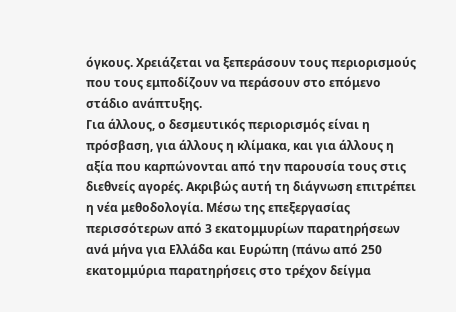όγκους. Χρειάζεται να ξεπεράσουν τους περιορισμούς που τους εμποδίζουν να περάσουν στο επόμενο στάδιο ανάπτυξης.
Για άλλους, ο δεσμευτικός περιορισμός είναι η πρόσβαση, για άλλους η κλίμακα, και για άλλους η αξία που καρπώνονται από την παρουσία τους στις διεθνείς αγορές. Ακριβώς αυτή τη διάγνωση επιτρέπει η νέα μεθοδολογία. Μέσω της επεξεργασίας περισσότερων από 3 εκατομμυρίων παρατηρήσεων ανά μήνα για Ελλάδα και Ευρώπη (πάνω από 250 εκατομμύρια παρατηρήσεις στο τρέχον δείγμα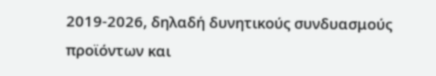2019-2026, δηλαδή δυνητικούς συνδυασμούς προϊόντων και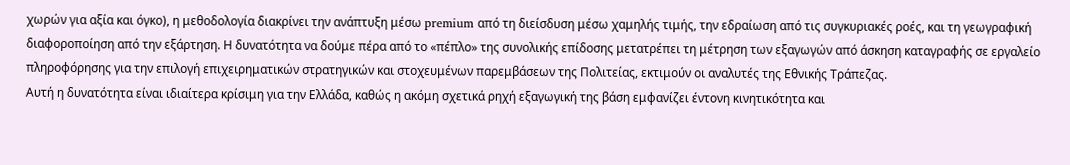χωρών για αξία και όγκο), η μεθοδολογία διακρίνει την ανάπτυξη μέσω premium από τη διείσδυση μέσω χαμηλής τιμής, την εδραίωση από τις συγκυριακές ροές, και τη γεωγραφική διαφοροποίηση από την εξάρτηση. Η δυνατότητα να δούμε πέρα από το «πέπλο» της συνολικής επίδοσης μετατρέπει τη μέτρηση των εξαγωγών από άσκηση καταγραφής σε εργαλείο πληροφόρησης για την επιλογή επιχειρηματικών στρατηγικών και στοχευμένων παρεμβάσεων της Πολιτείας, εκτιμούν οι αναλυτές της Εθνικής Τράπεζας.
Αυτή η δυνατότητα είναι ιδιαίτερα κρίσιμη για την Ελλάδα, καθώς η ακόμη σχετικά ρηχή εξαγωγική της βάση εμφανίζει έντονη κινητικότητα και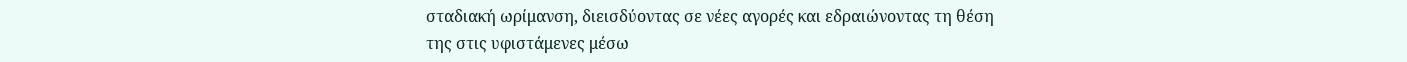σταδιακή ωρίμανση, διεισδύοντας σε νέες αγορές και εδραιώνοντας τη θέση της στις υφιστάμενες μέσω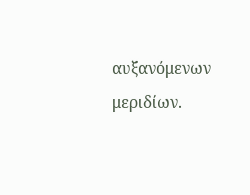αυξανόμενων μεριδίων.